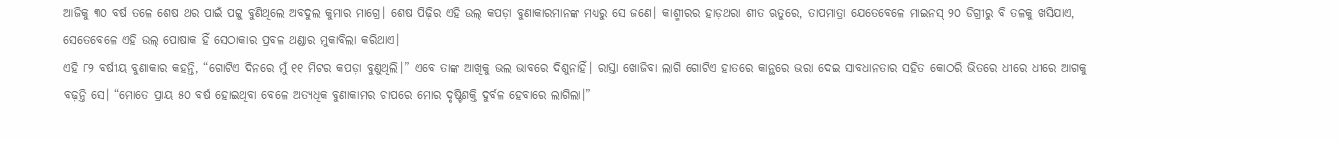ଆଜିକୁ ୩୦ ବର୍ଷ ତଳେ ଶେଷ ଥର ପାଇଁ ପଟ୍ଟୁ ବୁଣିଥିଲେ ଅବଦୁଲ କୁମାର ମାଗ୍ରେ। ଶେଷ ପିଢ଼ିର ଏହି ଉଲ୍ କପଡ଼ା ବୁଣାକାରମାନଙ୍କ ମଧ୍ୟରୁ ସେ ଜଣେ। କାଶ୍ମୀରର ହାଡ଼ଥରା ଶୀତ ଋତୁରେ, ତାପମାତ୍ରା ଯେତେବେଳେ ମାଇନସ୍ ୨୦ ଡିଗ୍ରୀରୁ ବି ତଳକୁ ଖସିଯାଏ, ସେତେବେଳେ ଏହି ଉଲ୍ ପୋଷାକ ହିଁ ସେଠାକାର ପ୍ରବଳ ଥଣ୍ଡାର ମୁକାବିଲା କରିଥାଏ।
ଏହି ୮୨ ବର୍ଷୀୟ ବୁଣାକାର କହନ୍ତି, “ଗୋଟିଏ ଦିନରେ ମୁଁ ୧୧ ମିଟର କପଡ଼ା ବୁଣୁଥିଲି।” ଏବେ ତାଙ୍କ ଆଖିକୁ ଭଲ ଭାବରେ ଦିଶୁନାହିଁ। ରାସ୍ତା ଖୋଜିବା ଲାଗି ଗୋଟିଏ ହାତରେ କାନ୍ଥରେ ଭରା ଦେଇ ସାବଧାନତାର ସହିତ କୋଠରି ଭିତରେ ଧୀରେ ଧୀରେ ଆଗକୁ ବଢ଼ନ୍ତି ସେ। “ମୋତେ ପ୍ରାୟ ୫୦ ବର୍ଷ ହୋଇଥିବା ବେଳେ ଅତ୍ୟଧିକ ବୁଣାକାମର ଚାପରେ ମୋର ଦୃଷ୍ଟିଶକ୍ତି ଦୁର୍ବଳ ହେବାରେ ଲାଗିଲା।”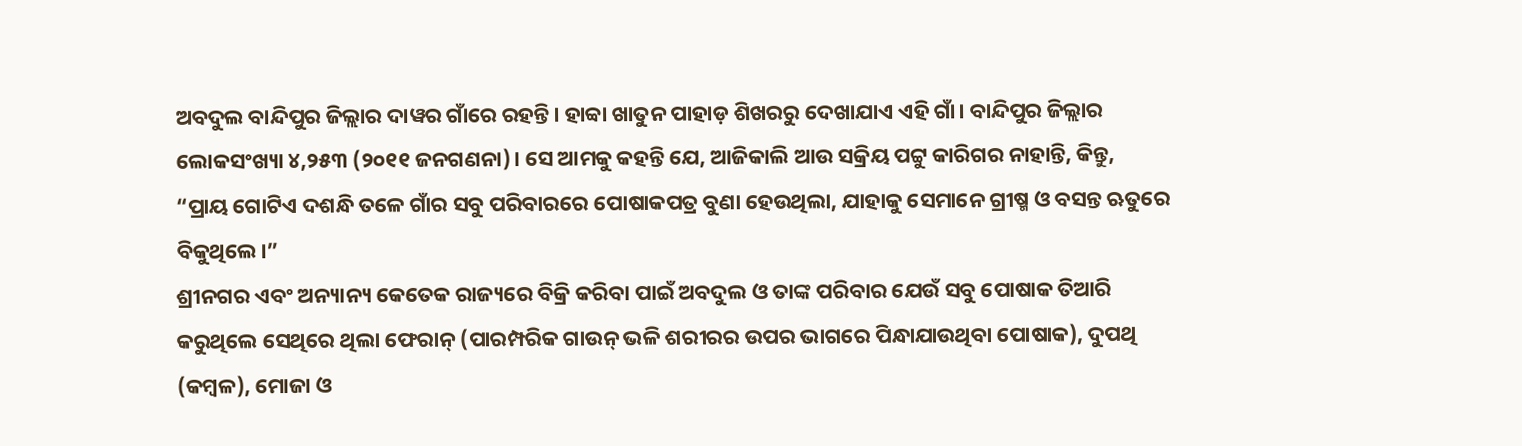ଅବଦୁଲ ବାନ୍ଦିପୁର ଜିଲ୍ଲାର ଦାୱର ଗାଁରେ ରହନ୍ତି। ହାବ୍ବା ଖାତୁନ ପାହାଡ଼ ଶିଖରରୁ ଦେଖାଯାଏ ଏହି ଗାଁ। ବାନ୍ଦିପୁର ଜିଲ୍ଲାର ଲୋକସଂଖ୍ୟା ୪,୨୫୩ (୨୦୧୧ ଜନଗଣନା)। ସେ ଆମକୁ କହନ୍ତି ଯେ, ଆଜିକାଲି ଆଉ ସକ୍ରିୟ ପଟ୍ଟୁ କାରିଗର ନାହାନ୍ତି, କିନ୍ତୁ, “ପ୍ରାୟ ଗୋଟିଏ ଦଶନ୍ଧି ତଳେ ଗାଁର ସବୁ ପରିବାରରେ ପୋଷାକପତ୍ର ବୁଣା ହେଉଥିଲା, ଯାହାକୁ ସେମାନେ ଗ୍ରୀଷ୍ମ ଓ ବସନ୍ତ ଋତୁରେ ବିକୁଥିଲେ।”
ଶ୍ରୀନଗର ଏବଂ ଅନ୍ୟାନ୍ୟ କେତେକ ରାଜ୍ୟରେ ବିକ୍ରି କରିବା ପାଇଁ ଅବଦୁଲ ଓ ତାଙ୍କ ପରିବାର ଯେଉଁ ସବୁ ପୋଷାକ ତିଆରି କରୁଥିଲେ ସେଥିରେ ଥିଲା ଫେରାନ୍ (ପାରମ୍ପରିକ ଗାଉନ୍ ଭଳି ଶରୀରର ଉପର ଭାଗରେ ପିନ୍ଧାଯାଉଥିବା ପୋଷାକ), ଦୁପଥି (କମ୍ବଳ), ମୋଜା ଓ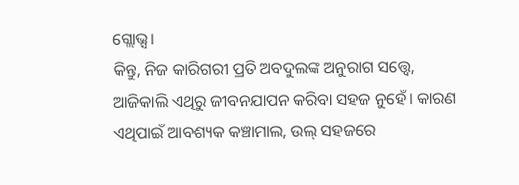ଗ୍ଲୋଭ୍ସ।
କିନ୍ତୁ, ନିଜ କାରିଗରୀ ପ୍ରତି ଅବଦୁଲଙ୍କ ଅନୁରାଗ ସତ୍ତ୍ୱେ, ଆଜିକାଲି ଏଥିରୁ ଜୀବନଯାପନ କରିବା ସହଜ ନୁହେଁ। କାରଣ ଏଥିପାଇଁ ଆବଶ୍ୟକ କଞ୍ଚାମାଲ, ଉଲ୍ ସହଜରେ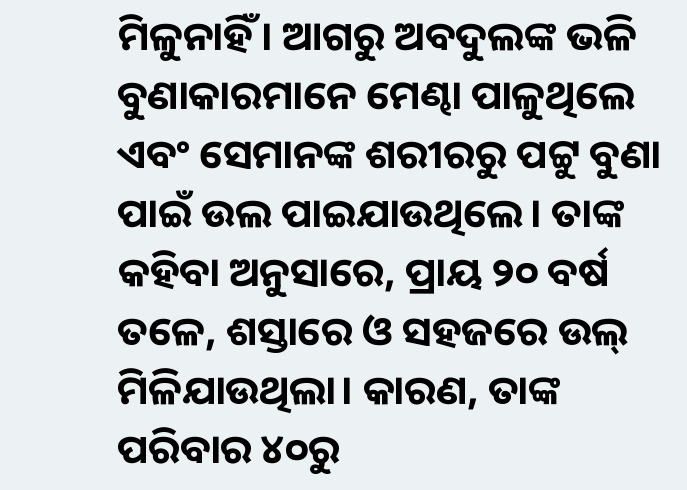ମିଳୁନାହିଁ। ଆଗରୁ ଅବଦୁଲଙ୍କ ଭଳି ବୁଣାକାରମାନେ ମେଣ୍ଢା ପାଳୁଥିଲେ ଏବଂ ସେମାନଙ୍କ ଶରୀରରୁ ପଟ୍ଟୁ ବୁଣା ପାଇଁ ଉଲ ପାଇଯାଉଥିଲେ। ତାଙ୍କ କହିବା ଅନୁସାରେ, ପ୍ରାୟ ୨୦ ବର୍ଷ ତଳେ, ଶସ୍ତାରେ ଓ ସହଜରେ ଉଲ୍ ମିଳିଯାଉଥିଲା। କାରଣ, ତାଙ୍କ ପରିବାର ୪୦ରୁ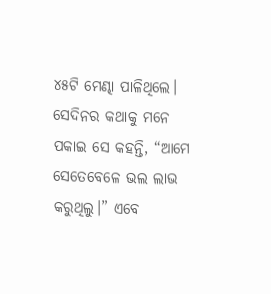୪୫ଟି ମେଣ୍ଢା ପାଳିଥିଲେ। ସେଦିନର କଥାକୁ ମନେ ପକାଇ ସେ କହନ୍ତି, “ଆମେ ସେତେବେଳେ ଭଲ ଲାଭ କରୁଥିଲୁ।” ଏବେ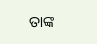ତାଙ୍କ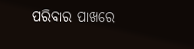ପରିବାର ପାଖରେ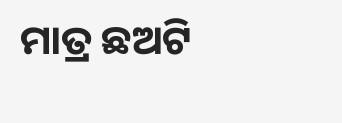ମାତ୍ର ଛଅଟି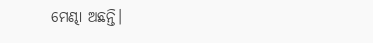ମେଣ୍ଢା ଅଛନ୍ତି।